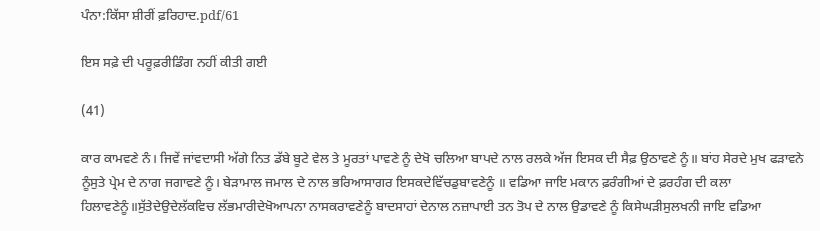ਪੰਨਾ:ਕਿੱਸਾ ਸ਼ੀਰੀਂ ਫ਼ਰਿਹਾਦ.pdf/61

ਇਸ ਸਫ਼ੇ ਦੀ ਪਰੂਫ਼ਰੀਡਿੰਗ ਨਹੀਂ ਕੀਤੀ ਗਈ

(41)

ਕਾਰ ਕਾਮਵਣੇ ਨੰ। ਜਿਵੇਂ ਜਾਂਵਦਾਸੀ ਅੱਗੇ ਨਿਤ ਡੱਬੇ ਬੂਟੇ ਵੇਲ ਤੇ ਮੂਰਤਾਂ ਪਾਵਣੇ ਨੂੰ ਦੇਖੋ ਚਲਿਆ ਬਾਪਦੇ ਨਾਲ ਰਲਕੇ ਅੱਜ ਇਸਕ ਦੀ ਸੈਫ਼ ਉਠਾਵਣੇ ਨੂੰ॥ ਬਾਂਹ ਸੇਰਦੇ ਮੁਖ ਫੜਾਵਨੇ ਨੂੰਸੁਤੇ ਪ੍ਰੇਮ ਦੇ ਨਾਗ ਜਗਾਵਣੇ ਨੂੰ। ਬੇੜਾਮਾਲ ਜਮਾਲ ਦੇ ਨਾਲ ਭਰਿਆਸਾਗਰ ਇਸਕਦੇਵਿੱਚਡੁਬਾਵਣੇਨੂੰ ॥ ਵਡਿਆ ਜਾਇ ਮਕਾਨ ਫ਼ਰੰਗੀਆਂ ਦੇ ਫ਼ਰਹੰਗ ਦੀ ਕਲਾ ਹਿਲਾਵਣੇਨੂੰ॥ਸੁੱਤੇਦੇਉਦੇਲੱਕਵਿਚ ਲੱਭਮਾਰੀਦੇਖੋਆਪਨਾ ਨਾਸਕਰਾਵਣੇਨੂੰ ਬਾਦਸਾਹਾਂ ਦੇਨਾਲ ਨਜ਼ਾਪਾਈ ਤਨ ਤੋਪ ਦੇ ਨਾਲ ਉਡਾਵਣੇ ਨੂੰ ਕਿਸੇਘੜੀਸੁਲਖਨੀ ਜਾਇ ਵਡਿਆ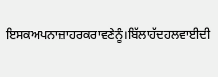ਇਸਕਅਪਨਾਜ਼ਾਹਰਕਰਾਵਣੇਨੂੰ।ਬਿੱਲਾਹੱਦਹਲਵਾਈਦੀ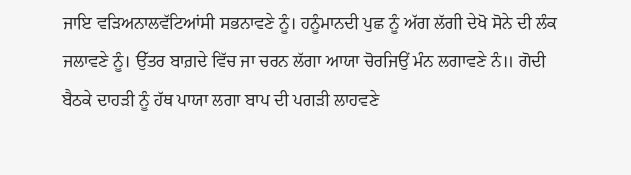ਜਾਇ ਵੜਿਅਨਾਲਵੱਟਿਆਂਸੀ ਸਭਨਾਵਣੇ ਨੂੰ। ਹਨੂੰਮਾਨਦੀ ਪੁਛ ਨੂੰ ਅੱਗ ਲੱਗੀ ਦੇਖੋ ਸੋਨੇ ਦੀ ਲੰਕ ਜਲਾਵਣੇ ਨੂੰ। ਉੱਤਰ ਬਾਗ਼ਦੇ ਵਿੱਚ ਜਾ ਚਰਨ ਲੱਗਾ ਆਯਾ ਚੋਰਜਿਉਂ ਮੰਨ ਲਗਾਵਣੇ ਨੰ॥ ਗੋਦੀ ਬੈਠਕੇ ਦਾਹੜੀ ਨੂੰ ਹੱਥ ਪਾਯਾ ਲਗਾ ਬਾਪ ਦੀ ਪਗੜੀ ਲਾਹਵਣੇ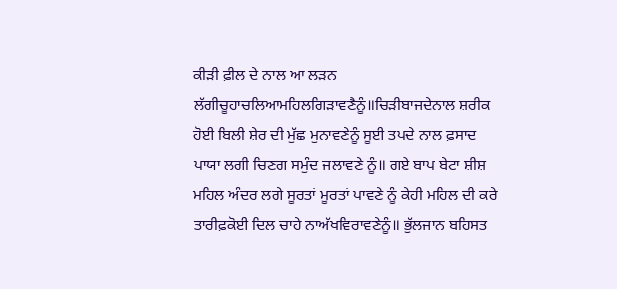ਕੀੜੀ ਫ਼ੀਲ ਦੇ ਨਾਲ ਆ ਲੜਨ ਲੱਗੀਚੂਹਾਚਲਿਆਮਹਿਲਗਿੜਾਵਣੈਨੂੰ॥ਚਿੜੀਬਾਜਦੇਨਾਲ ਸ਼ਰੀਕ ਹੋਈ ਬਿਲੀ ਸ਼ੇਰ ਦੀ ਮੁੱਛ ਮੁਨਾਵਣੇਨੂੰ ਸੂਈ ਤਪਦੇ ਨਾਲ ਫ਼ਸਾਦ ਪਾਯਾ ਲਗੀ ਚਿਣਗ ਸਮੁੰਦ ਜਲਾਵਣੇ ਨੂੰ॥ ਗਏ ਬਾਪ ਬੇਟਾ ਸ਼ੀਸ਼ ਮਹਿਲ ਅੰਦਰ ਲਗੇ ਸੂਰਤਾਂ ਮੂਰਤਾਂ ਪਾਵਣੇ ਨੂੰ ਕੇਹੀ ਮਹਿਲ ਦੀ ਕਰੇ ਤਾਰੀਫ਼ਕੋਈ ਦਿਲ ਚਾਹੇ ਨਾਅੱਖਵਿਰਾਵਣੇਨੂੰ॥ ਭੁੱਲਜਾਨ ਬਹਿਸਤ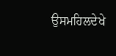ਉਸਮਹਿਲਦੇਖੇ